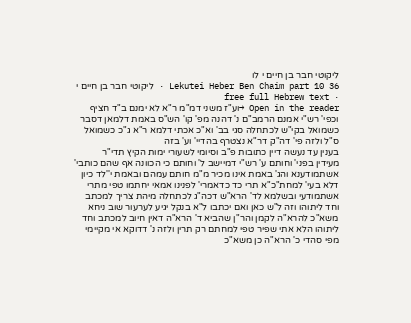ליקוטי חבר בן חיים י לו
Lekutei Heber Ben Chaim part 10 36 · ליקוטי חבר בן חיים י · free full Hebrew text
Open in the reader →וע"ז משני דמ"מ ר"א לא ימנם ב"ד חציף וכפי' רש"י אמנם הרמב"ם נ' דהנה מפ' קו' הש"ס באמת דלמאן דסבר כשמואל בקי"ש לכתחלה סגי בב' וא"כ אכתי דלמא ר"א ג"כ כשמואל ס"ל ולזה פי' דה"ק דר"א נצטרף בהדיי' וע' בזה
בענין עד נעשה דיין כתובות פ"ב וסיומי לשעורי ימות הקיץ תדי"ר
מעידין בפני' וחותם ע' רש"י דמיישב ל' וחותם כי הכוונה אף שהם כותבי' אשתמודענא והג' באמת אינו מכיר מ"מ חותם עמהם ובאמת י''לד כיון דלא בעי' למחת"כ"א תרי כד כדאמרי' לפנינו אמאי יחתמו טפי מתרי אשתמודעי ובשלמא לד' הרא"ש דכה"ג לכתחלה מיהת צריך למכתב וחד ליתוהו וזה ל"ש כאן ואם יכתבו ל"א בנקל יגיע לערעור שוב ניחא משא"כ להרא"ה לקמן והר"ן שהביא ד' הרא"ה דאין חיוב למכתב וחד ליתוהו הלא אתי שפיר טפי למחתם רק תרין ולזה נ' דדוקא אי מקיימי מפי סהדי כ' הרא"ה כן משא"כ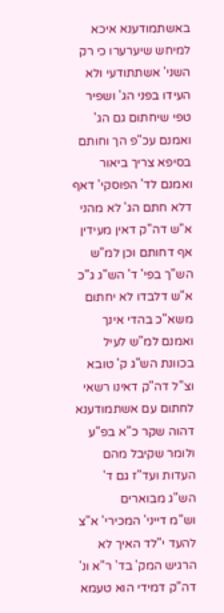באשתמודענא איכא למיחש שיערערו כי רק השני' אשתתודעי ולא העידו בפני הג' ושפיר טפי שיחתום גם הג'
ואמנם עכ"פ הך וחותם בסיפא צריך ביאור ואמנם לד' הפוסקי' דאף דלא חתם הג' לא מהני א"ש דה"ק דאין מעידין אף דחותם וכן למ"ש הש"ך בפי' ד' הש"ג ג"כ א"ש דלבדו לא יחתום משא"כ בהדי אינך ואמנם למ"ש לעיל בכוונת הש"ג ק' טובא וצ"ל דה"ק דאינו רשאי לחתום עם אשתמודענא דהוה שקר כ"א בפ"ע ולומר שקיבל מהם העדות ועד"ז גם ד' הש"ג מבוארים
וש"מ דייני' המכירי' א"צ להעד י"לד האיך לא הרגיש המק' בד' ר"א ונ' דה"ק דמידי הוא טעמא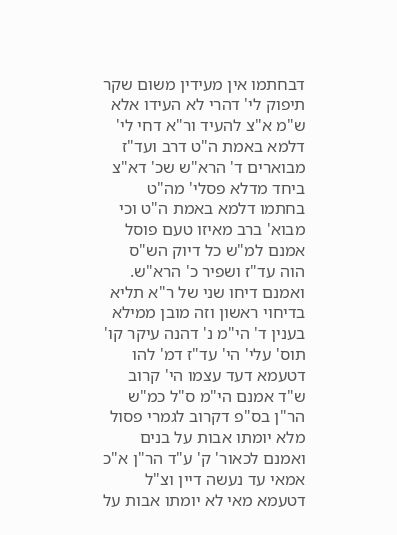דבחתמו אין מעידין משום שקר תיפוק לי' דהרי לא העידו אלא ש"מ א"צ להעיד ור"א דחי לי' דלמא באמת ה"ט דרב ועד"ז מבוארים ד' הרא"ש שכ' דא"צ ביחד מדלא פסלי' מה"ט בחתמו דלמא באמת ה"ט וכי מבוא' ברב מאיזו טעם פוסל אמנם למ"ש כל דיוק הש"ס הוה עד"ז ושפיר כ' הרא"ש. ואמנם דיחו שני של ר"א תליא בדיחוי ראשון וזה מובן ממילא
בענין ד' הי"מ נ' דהנה עיקר קו' תוס' עלי' הי' עד"ז דמ' להו דטעמא דעד עצמו הי' קרוב ש"ד אמנם הי"מ ס"ל כמ"ש הר"ן בס"פ דקרוב לגמרי פסול מלא יומתו אבות על בנים ואמנם לכאור' ק' ע"ד הר"ן א"כ אמאי עד נעשה דיין וצ"ל דטעמא מאי לא יומתו אבות על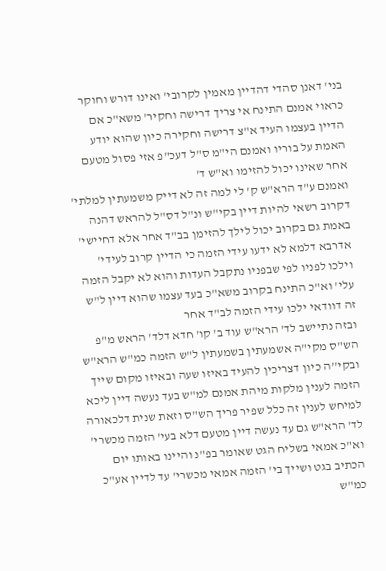בני' דאנן סהדי דהדיין מאמין לקרובי' ואינו דורש וחוקר כראוי אמנם התינח אי צריך דרישה וחקיר' משא"כ אם הדיין בעצמו העיד א"צ דרישה וחקירה כיון שהוא יודע האמת על בוריו ואמנם הי"מ ס"ל דעכ"פ אזי פסול מטעם אחר שאינו יכול להזימו וא"ש ד'
ואמנם ע"ד הרא"ש ק' לי למה זה לא דייק משמעתין למלתי' דקרוב רשאי להיות דיין בקי"ש ונ"ל דס"ל להראש דהנה באמת גם בקרוב יכול לילך להזימן בב"ד אחר אלא דחיישי' אדרבא דלמא לא ידעו עידי הזמה כי הדיין קרוב לעידי' וילכו לפניו לפי שבפניו נתקבל העדות והוא לא יקבל הזמה עלי' וא"כ התינח בקרוב משא"כ בעד עצמו שהוא דיין ל"ש זה דוודאי ילכו עידי הזמה לב"ד אחר
ובזה נתיישב לד' הרא"ש עוד ב' קו' חדא דלד' הראש מ"פ הש"ס מקי"ה אשמעתין בשמעתין ל"ש הזמה כמ"ש הרא"ש ובקי''ה כיון דצריכין להעיד באיזו שעה ובאיזו מקום שייך הזמה לענין מלקות מיהת אמנם למ"ש בעד נעשה דיין ליכא למיחש לענין זה כלל שפיר פריך הש"ס וזאת שנית דלכאורה לד' הרא"ש גם עד נעשה דיין מטעם דלא בעי' הזמה מכשרי' וא"כ אמאי בשליח הגט שאומר בפ"נ והיינו באותו יום הכתיב בגט ושייך בי' הזמה אמאי מכשרי' עד לדיין אע"כ כמ"ש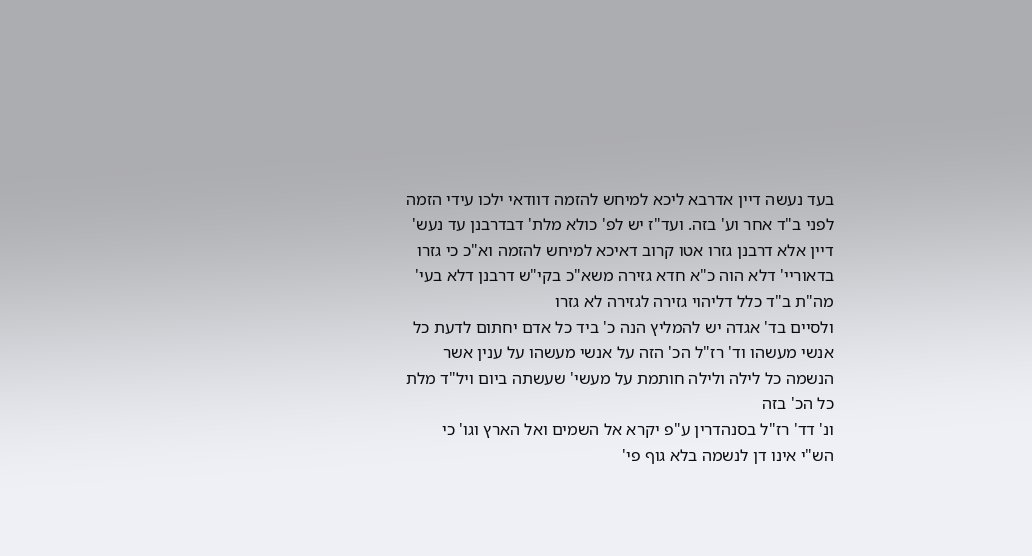בעד נעשה דיין אדרבא ליכא למיחש להזמה דוודאי ילכו עידי הזמה לפני ב"ד אחר וע' בזה. ועד"ז יש לפ' כולא מלת' דבדרבנן עד נעש' דיין אלא דרבנן גזרו אטו קרוב דאיכא למיחש להזמה וא"כ כי גזרו בדאוריי' דלא הוה כ"א חדא גזירה משא"כ בקי"ש דרבנן דלא בעי' מה"ת ב"ד כלל דליהוי גזירה לגזירה לא גזרו
ולסיים בד' אגדה יש להמליץ הנה כ' ביד כל אדם יחתום לדעת כל אנשי מעשהו וד' רז"ל הכ' הזה על אנשי מעשהו על ענין אשר הנשמה כל לילה ולילה חותמת על מעשי' שעשתה ביום ויל"ד מלת כל הכ' בזה
ונ' דד' רז"ל בסנהדרין ע"פ יקרא אל השמים ואל הארץ וגו' כי הש"י אינו דן לנשמה בלא גוף פי'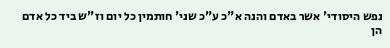נפש היסודי' אשר באדם והנה א"כ ע"כ שני' חותמין כל יום וז"ש ביד כל אדם הן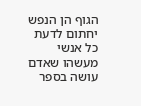הגוף הן הנפש יחתום לדעת כל אנשי מעשהו שאדם עושה בספר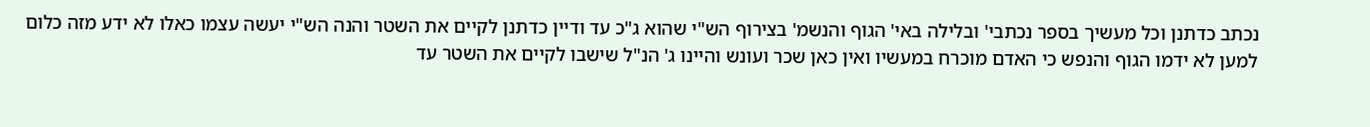נכתב כדתנן וכל מעשיך בספר נכתבי' ובלילה באי' הגוף והנשמ' בצירוף הש"י שהוא ג"כ עד ודיין כדתנן לקיים את השטר והנה הש"י יעשה עצמו כאלו לא ידע מזה כלום למען לא ידמו הגוף והנפש כי האדם מוכרח במעשיו ואין כאן שכר ועונש והיינו ג' הנ"ל שישבו לקיים את השטר עד